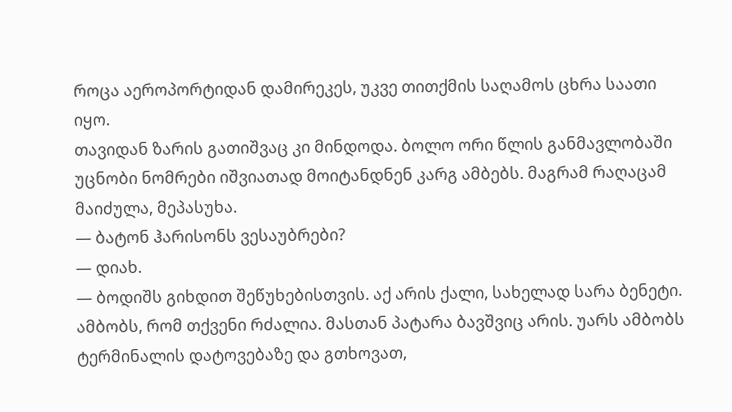როცა აეროპორტიდან დამირეკეს, უკვე თითქმის საღამოს ცხრა საათი იყო.
თავიდან ზარის გათიშვაც კი მინდოდა. ბოლო ორი წლის განმავლობაში უცნობი ნომრები იშვიათად მოიტანდნენ კარგ ამბებს. მაგრამ რაღაცამ მაიძულა, მეპასუხა.
— ბატონ ჰარისონს ვესაუბრები?
— დიახ.
— ბოდიშს გიხდით შეწუხებისთვის. აქ არის ქალი, სახელად სარა ბენეტი. ამბობს, რომ თქვენი რძალია. მასთან პატარა ბავშვიც არის. უარს ამბობს ტერმინალის დატოვებაზე და გთხოვათ,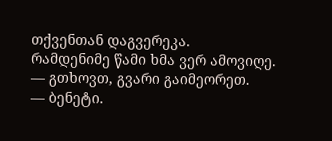თქვენთან დაგვერეკა.
რამდენიმე წამი ხმა ვერ ამოვიღე.
— გთხოვთ, გვარი გაიმეორეთ.
— ბენეტი.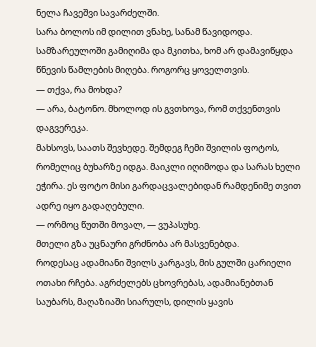ნელა ჩავეშვი სავარძელში.
სარა ბოლოს იმ დილით ვნახე, სანამ წავიდოდა. სამზარეულოში გამიღიმა და მკითხა, ხომ არ დამავიწყდა წნევის წამლების მიღება. როგორც ყოველთვის.
— თქვა, რა მოხდა?
— არა, ბატონო. მხოლოდ ის გვთხოვა, რომ თქვენთვის დაგვერეკა.
მახსოვს, საათს შევხედე. შემდეგ ჩემი შვილის ფოტოს, რომელიც ბუხარზე იდგა. მაიკლი იღიმოდა და სარას ხელი ეჭირა. ეს ფოტო მისი გარდაცვალებიდან რამდენიმე თვით ადრე იყო გადაღებული.
— ორმოც წუთში მოვალ, — ვუპასუხე.
მთელი გზა უცნაური გრძნობა არ მასვენებდა.
როდესაც ადამიანი შვილს კარგავს, მის გულში ცარიელი ოთახი რჩება. აგრძელებს ცხოვრებას, ადამიანებთან საუბარს, მაღაზიაში სიარულს, დილის ყავის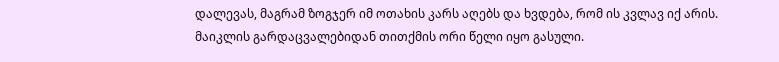დალევას, მაგრამ ზოგჯერ იმ ოთახის კარს აღებს და ხვდება, რომ ის კვლავ იქ არის.
მაიკლის გარდაცვალებიდან თითქმის ორი წელი იყო გასული.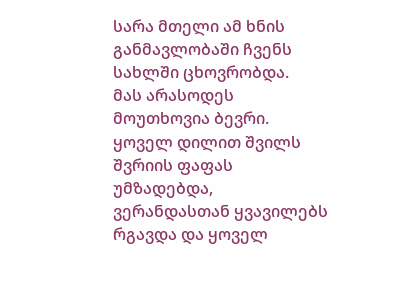სარა მთელი ამ ხნის განმავლობაში ჩვენს სახლში ცხოვრობდა.
მას არასოდეს მოუთხოვია ბევრი. ყოველ დილით შვილს შვრიის ფაფას უმზადებდა, ვერანდასთან ყვავილებს რგავდა და ყოველ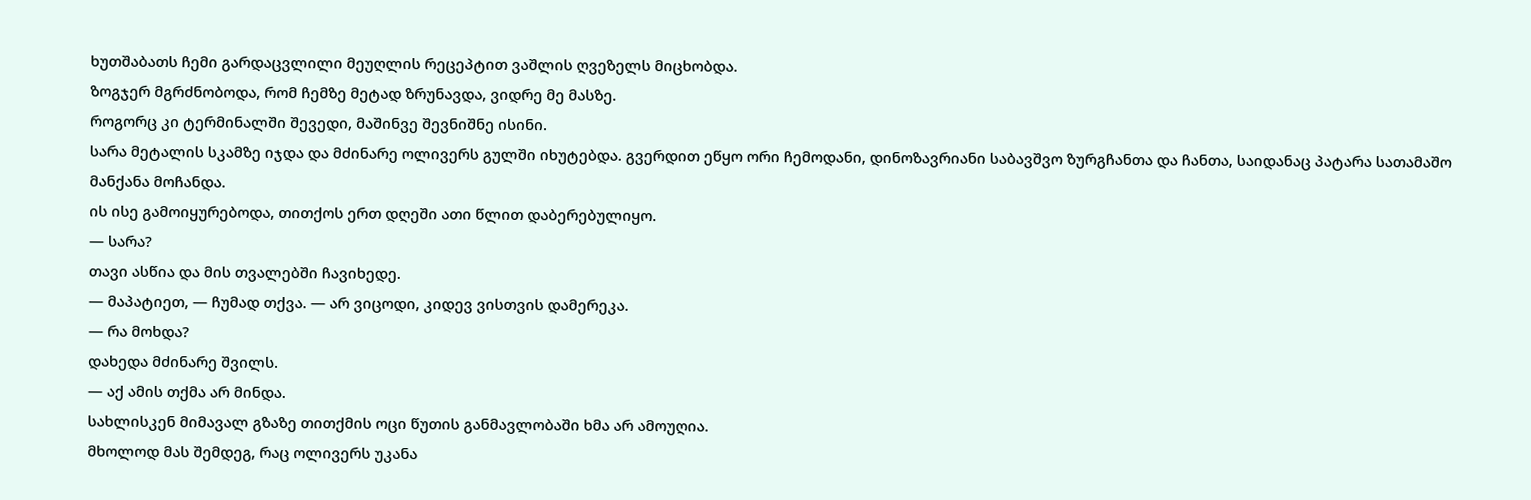ხუთშაბათს ჩემი გარდაცვლილი მეუღლის რეცეპტით ვაშლის ღვეზელს მიცხობდა.
ზოგჯერ მგრძნობოდა, რომ ჩემზე მეტად ზრუნავდა, ვიდრე მე მასზე.
როგორც კი ტერმინალში შევედი, მაშინვე შევნიშნე ისინი.
სარა მეტალის სკამზე იჯდა და მძინარე ოლივერს გულში იხუტებდა. გვერდით ეწყო ორი ჩემოდანი, დინოზავრიანი საბავშვო ზურგჩანთა და ჩანთა, საიდანაც პატარა სათამაშო მანქანა მოჩანდა.
ის ისე გამოიყურებოდა, თითქოს ერთ დღეში ათი წლით დაბერებულიყო.
— სარა?
თავი ასწია და მის თვალებში ჩავიხედე.
— მაპატიეთ, — ჩუმად თქვა. — არ ვიცოდი, კიდევ ვისთვის დამერეკა.
— რა მოხდა?
დახედა მძინარე შვილს.
— აქ ამის თქმა არ მინდა.
სახლისკენ მიმავალ გზაზე თითქმის ოცი წუთის განმავლობაში ხმა არ ამოუღია.
მხოლოდ მას შემდეგ, რაც ოლივერს უკანა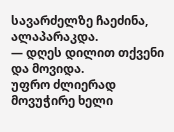სავარძელზე ჩაეძინა, ალაპარაკდა.
— დღეს დილით თქვენი და მოვიდა.
უფრო ძლიერად მოვუჭირე ხელი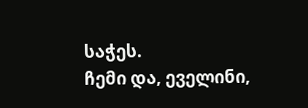საჭეს.
ჩემი და, ეველინი,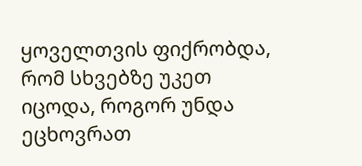ყოველთვის ფიქრობდა, რომ სხვებზე უკეთ იცოდა, როგორ უნდა ეცხოვრათ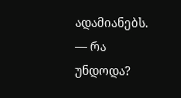ადამიანებს.
— რა უნდოდა?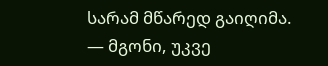სარამ მწარედ გაიღიმა.
— მგონი, უკვე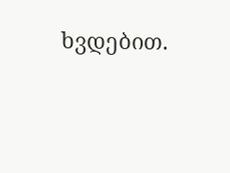ხვდებით.